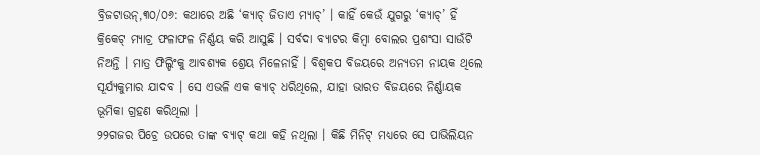ବ୍ରିଜଟାଉନ୍,୩୦/୦୬: କଥାରେ ଅଛି ‘କ୍ୟାଚ୍ ଜିତାଏ ମ୍ୟାଚ୍’ । କାହିଁ କେଉଁ ଯୁଗରୁ ‘କ୍ୟାଚ୍’ ହିଁ କ୍ରିକେଟ୍ ମ୍ୟାଚ୍ର ଫଳାଫଳ ନିର୍ଣ୍ଣୟ କରି ଆସୁଛି । ସର୍ବଦା ବ୍ୟାଟର କିମ୍ବା ବୋଲର ପ୍ରଶଂସା ସାଉଁଟି ନିଅନ୍ତି । ମାତ୍ର ଫିଲ୍ଡିଂକୁ ଆବଶ୍ୟକ ଶ୍ରେୟ ମିଳେନାହିଁ । ବିଶ୍ବକପ ବିଜୟରେ ଅନ୍ୟତମ ନାୟକ ଥିଲେ ସୂର୍ଯ୍ୟକୁମାର ଯାଦବ । ସେ ଏଭଳି ଏକ କ୍ୟାଚ୍ ଧରିଥିଲେ, ଯାହା ଭାରତ ବିଜୟରେ ନିର୍ଣ୍ଣାୟକ ଭୂମିକା ଗ୍ରହଣ କରିଥିଲା ।
୨୨ଗଜର ପିଚ୍ରେ ଉପରେ ତାଙ୍କ ବ୍ୟାଟ୍ କଥା କହି ନଥିଲା । କିଛି ମିନିଟ୍ ମଧ୍ୟରେ ସେ ପାଭିଲିୟନ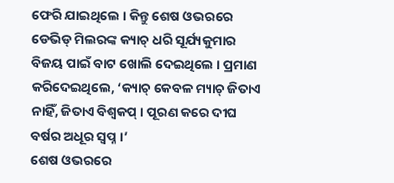ଫେରି ଯାଇଥିଲେ । କିନ୍ତୁ ଶେଷ ଓଭରରେ ଡେଭିଡ୍ ମିଲରଙ୍କ କ୍ୟାଚ୍ ଧରି ସୂର୍ଯ୍ୟକୁମାର ବିଜୟ ପାଇଁ ବାଟ ଖୋଲି ଦେଇଥିଲେ । ପ୍ରମାଣ କରିଦେଇଥିଲେ, ‘କ୍ୟାଚ୍ କେବଳ ମ୍ୟାଚ୍ ଜିତାଏ ନାହିଁ, ଜିତାଏ ବିଶ୍ୱକପ୍ । ପୂରଣ କରେ ଦୀଘ ବର୍ଷର ଅଧୂର ସ୍ୱପ୍ନ ।’
ଶେଷ ଓଭରରେ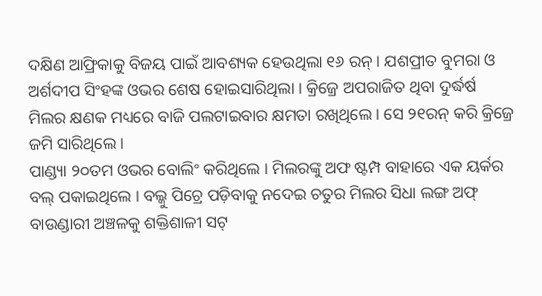ଦକ୍ଷିଣ ଆଫ୍ରିକାକୁ ବିଜୟ ପାଇଁ ଆବଶ୍ୟକ ହେଉଥିଲା ୧୬ ରନ୍ । ଯଶପ୍ରୀତ ବୁମରା ଓ ଅର୍ଶଦୀପ ସିଂହଙ୍କ ଓଭର ଶେଷ ହୋଇସାରିଥିଲା । କ୍ରିଜ୍ରେ ଅପରାଜିତ ଥିବା ଦୁର୍ଦ୍ଧର୍ଷ ମିଲର କ୍ଷଣକ ମଧ୍ୟରେ ବାଜି ପଲଟାଇବାର କ୍ଷମତା ରଖିଥିଲେ । ସେ ୨୧ରନ୍ କରି କ୍ରିଜ୍ରେ ଜମି ସାରିଥିଲେ ।
ପାଣ୍ଡ୍ୟା ୨୦ତମ ଓଭର ବୋଲିଂ କରିଥିଲେ । ମିଲରଙ୍କୁ ଅଫ ଷ୍ଟମ୍ପ ବାହାରେ ଏକ ୟର୍କର ବଲ୍ ପକାଇଥିଲେ । ବଲ୍କୁ ପିଚ୍ରେ ପଡ଼ିବାକୁ ନଦେଇ ଚତୁର ମିଲର ସିଧା ଲଙ୍ଗ ଅଫ୍ ବାଉଣ୍ଡାରୀ ଅଞ୍ଚଳକୁ ଶକ୍ତିଶାଳୀ ସଟ୍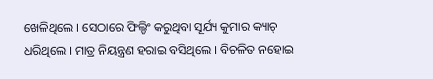ଖେଳିଥିଲେ । ସେଠାରେ ଫିଲ୍ଡିଂ କରୁଥିବା ସୂର୍ଯ୍ୟ କୁମାର କ୍ୟାଚ୍ ଧରିଥିଲେ । ମାତ୍ର ନିୟନ୍ତ୍ରଣ ହରାଇ ବସିଥିଲେ । ବିଚଳିତ ନହୋଇ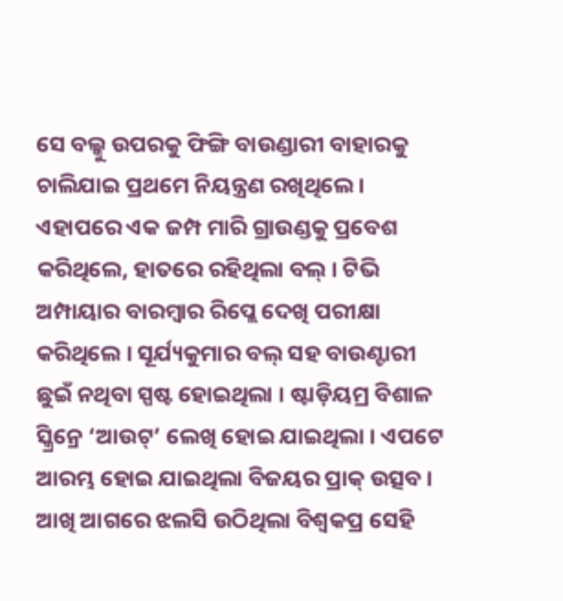ସେ ବଲ୍କୁ ଉପରକୁ ଫିଙ୍ଗି ବାଉଣ୍ଡାରୀ ବାହାରକୁ ଚାଲିଯାଇ ପ୍ରଥମେ ନିୟନ୍ତ୍ରଣ ରଖିଥିଲେ । ଏହାପରେ ଏକ ଜମ୍ପ ମାରି ଗ୍ରାଉଣ୍ଡକୁ ପ୍ରବେଶ କରିଥିଲେ, ହାତରେ ରହିଥିଲା ବଲ୍ । ଟିଭି ଅମ୍ପାୟାର ବାରମ୍ବାର ରିପ୍ଲେ ଦେଖି ପରୀକ୍ଷା କରିଥିଲେ । ସୂର୍ଯ୍ୟକୁମାର ବଲ୍ ସହ ବାଉଣ୍ଟାରୀ ଛୁଇଁ ନଥିବା ସ୍ପଷ୍ଟ ହୋଇଥିଲା । ଷ୍ଟାଡ଼ିୟମ୍ର ବିଶାଳ ସ୍କ୍ରିନ୍ରେ ‘ଆଉଟ୍’ ଲେଖି ହୋଇ ଯାଇଥିଲା । ଏପଟେ ଆରମ୍ଭ ହୋଇ ଯାଇଥିଲା ବିଜୟର ପ୍ରାକ୍ ଉତ୍ସବ । ଆଖି ଆଗରେ ଝଲସି ଉଠିଥିଲା ବିଶ୍ୱକପ୍ର ସେହି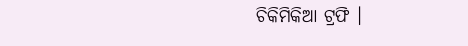ଚିକିମିକିଆ ଟ୍ରଫି ।